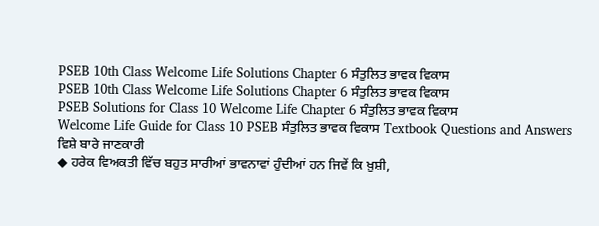PSEB 10th Class Welcome Life Solutions Chapter 6 ਸੰਤੁਲਿਤ ਭਾਵਕ ਵਿਕਾਸ
PSEB 10th Class Welcome Life Solutions Chapter 6 ਸੰਤੁਲਿਤ ਭਾਵਕ ਵਿਕਾਸ
PSEB Solutions for Class 10 Welcome Life Chapter 6 ਸੰਤੁਲਿਤ ਭਾਵਕ ਵਿਕਾਸ
Welcome Life Guide for Class 10 PSEB ਸੰਤੁਲਿਤ ਭਾਵਕ ਵਿਕਾਸ Textbook Questions and Answers
ਵਿਸ਼ੇ ਬਾਰੇ ਜਾਣਕਾਰੀ
◆ ਹਰੇਕ ਵਿਅਕਤੀ ਵਿੱਚ ਬਹੁਤ ਸਾਰੀਆਂ ਭਾਵਨਾਵਾਂ ਹੁੰਦੀਆਂ ਹਨ ਜਿਵੇਂ ਕਿ ਖ਼ੁਸ਼ੀ,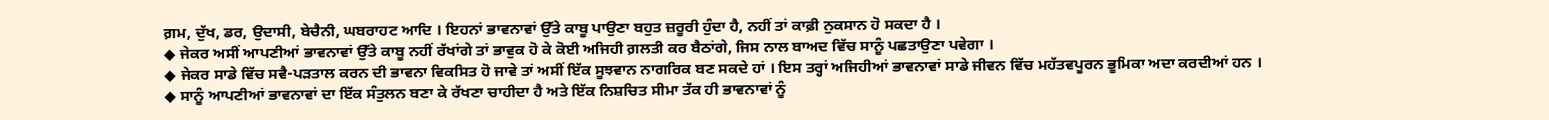ਗ਼ਮ, ਦੁੱਖ, ਡਰ, ਉਦਾਸੀ, ਬੇਚੈਨੀ, ਘਬਰਾਹਟ ਆਦਿ । ਇਹਨਾਂ ਭਾਵਨਾਵਾਂ ਉੱਤੇ ਕਾਬੂ ਪਾਉਣਾ ਬਹੁਤ ਜ਼ਰੂਰੀ ਹੁੰਦਾ ਹੈ, ਨਹੀਂ ਤਾਂ ਕਾਫ਼ੀ ਨੁਕਸਾਨ ਹੋ ਸਕਦਾ ਹੈ ।
◆ ਜੇਕਰ ਅਸੀਂ ਆਪਣੀਆਂ ਭਾਵਨਾਵਾਂ ਉੱਤੇ ਕਾਬੂ ਨਹੀਂ ਰੱਖਾਂਗੇ ਤਾਂ ਭਾਵੁਕ ਹੋ ਕੇ ਕੋਈ ਅਜਿਹੀ ਗ਼ਲਤੀ ਕਰ ਬੈਠਾਂਗੇ, ਜਿਸ ਨਾਲ ਬਾਅਦ ਵਿੱਚ ਸਾਨੂੰ ਪਛਤਾਉਣਾ ਪਵੇਗਾ ।
◆ ਜੇਕਰ ਸਾਡੇ ਵਿੱਚ ਸਵੈ-ਪੜਤਾਲ ਕਰਨ ਦੀ ਭਾਵਨਾ ਵਿਕਸਿਤ ਹੋ ਜਾਵੇ ਤਾਂ ਅਸੀਂ ਇੱਕ ਸੂਝਵਾਨ ਨਾਗਰਿਕ ਬਣ ਸਕਦੇ ਹਾਂ । ਇਸ ਤਰ੍ਹਾਂ ਅਜਿਹੀਆਂ ਭਾਵਨਾਵਾਂ ਸਾਡੇ ਜੀਵਨ ਵਿੱਚ ਮਹੱਤਵਪੂਰਨ ਭੂਮਿਕਾ ਅਦਾ ਕਰਦੀਆਂ ਹਨ ।
◆ ਸਾਨੂੰ ਆਪਣੀਆਂ ਭਾਵਨਾਵਾਂ ਦਾ ਇੱਕ ਸੰਤੁਲਨ ਬਣਾ ਕੇ ਰੱਖਣਾ ਚਾਹੀਦਾ ਹੈ ਅਤੇ ਇੱਕ ਨਿਸ਼ਚਿਤ ਸੀਮਾ ਤੱਕ ਹੀ ਭਾਵਨਾਵਾਂ ਨੂੰ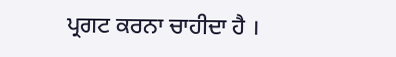ਪ੍ਰਗਟ ਕਰਨਾ ਚਾਹੀਦਾ ਹੈ ।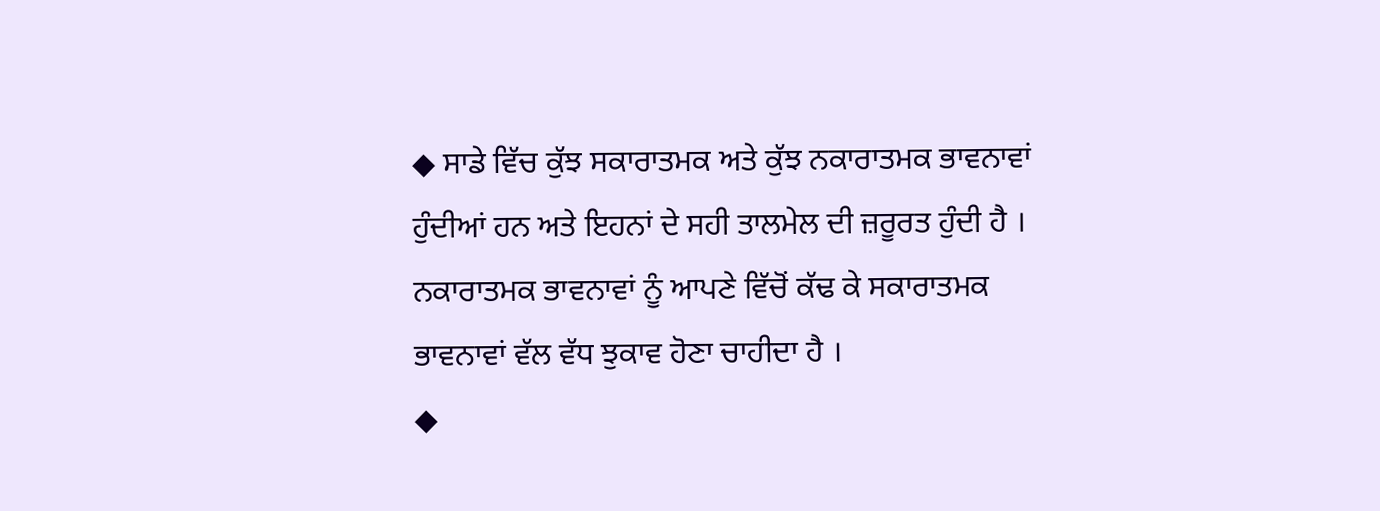◆ ਸਾਡੇ ਵਿੱਚ ਕੁੱਝ ਸਕਾਰਾਤਮਕ ਅਤੇ ਕੁੱਝ ਨਕਾਰਾਤਮਕ ਭਾਵਨਾਵਾਂ ਹੁੰਦੀਆਂ ਹਨ ਅਤੇ ਇਹਨਾਂ ਦੇ ਸਹੀ ਤਾਲਮੇਲ ਦੀ ਜ਼ਰੂਰਤ ਹੁੰਦੀ ਹੈ । ਨਕਾਰਾਤਮਕ ਭਾਵਨਾਵਾਂ ਨੂੰ ਆਪਣੇ ਵਿੱਚੋਂ ਕੱਢ ਕੇ ਸਕਾਰਾਤਮਕ ਭਾਵਨਾਵਾਂ ਵੱਲ ਵੱਧ ਝੁਕਾਵ ਹੋਣਾ ਚਾਹੀਦਾ ਹੈ ।
◆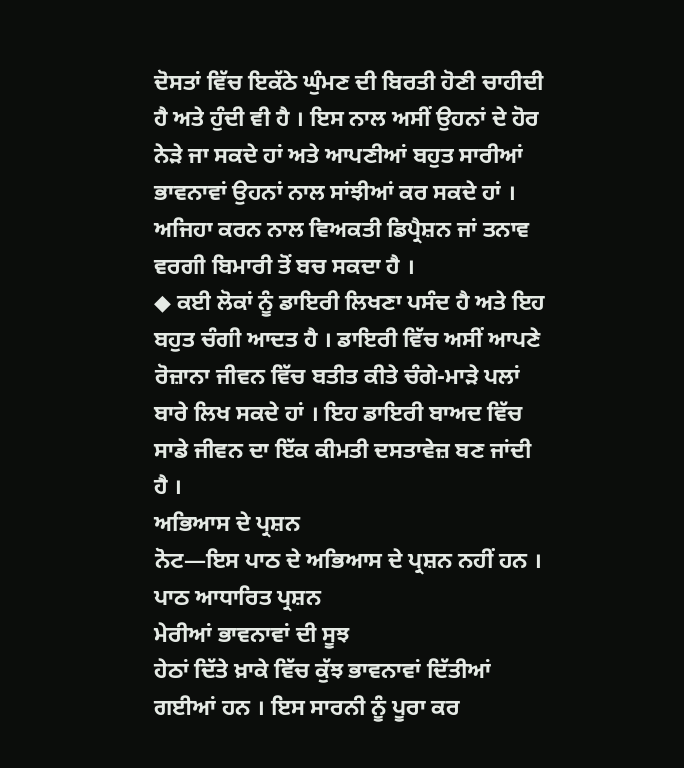ਦੋਸਤਾਂ ਵਿੱਚ ਇਕੱਠੇ ਘੁੰਮਣ ਦੀ ਬਿਰਤੀ ਹੋਣੀ ਚਾਹੀਦੀ ਹੈ ਅਤੇ ਹੁੰਦੀ ਵੀ ਹੈ । ਇਸ ਨਾਲ ਅਸੀਂ ਉਹਨਾਂ ਦੇ ਹੋਰ ਨੇੜੇ ਜਾ ਸਕਦੇ ਹਾਂ ਅਤੇ ਆਪਣੀਆਂ ਬਹੁਤ ਸਾਰੀਆਂ ਭਾਵਨਾਵਾਂ ਉਹਨਾਂ ਨਾਲ ਸਾਂਝੀਆਂ ਕਰ ਸਕਦੇ ਹਾਂ । ਅਜਿਹਾ ਕਰਨ ਨਾਲ ਵਿਅਕਤੀ ਡਿਪ੍ਰੈਸ਼ਨ ਜਾਂ ਤਨਾਵ ਵਰਗੀ ਬਿਮਾਰੀ ਤੋਂ ਬਚ ਸਕਦਾ ਹੈ ।
◆ ਕਈ ਲੋਕਾਂ ਨੂੰ ਡਾਇਰੀ ਲਿਖਣਾ ਪਸੰਦ ਹੈ ਅਤੇ ਇਹ ਬਹੁਤ ਚੰਗੀ ਆਦਤ ਹੈ । ਡਾਇਰੀ ਵਿੱਚ ਅਸੀਂ ਆਪਣੇ ਰੋਜ਼ਾਨਾ ਜੀਵਨ ਵਿੱਚ ਬਤੀਤ ਕੀਤੇ ਚੰਗੇ-ਮਾੜੇ ਪਲਾਂ ਬਾਰੇ ਲਿਖ ਸਕਦੇ ਹਾਂ । ਇਹ ਡਾਇਰੀ ਬਾਅਦ ਵਿੱਚ ਸਾਡੇ ਜੀਵਨ ਦਾ ਇੱਕ ਕੀਮਤੀ ਦਸਤਾਵੇਜ਼ ਬਣ ਜਾਂਦੀ ਹੈ ।
ਅਭਿਆਸ ਦੇ ਪ੍ਰਸ਼ਨ
ਨੋਟ—ਇਸ ਪਾਠ ਦੇ ਅਭਿਆਸ ਦੇ ਪ੍ਰਸ਼ਨ ਨਹੀਂ ਹਨ ।
ਪਾਠ ਆਧਾਰਿਤ ਪ੍ਰਸ਼ਨ
ਮੇਰੀਆਂ ਭਾਵਨਾਵਾਂ ਦੀ ਸੂਝ
ਹੇਠਾਂ ਦਿੱਤੇ ਖ਼ਾਕੇ ਵਿੱਚ ਕੁੱਝ ਭਾਵਨਾਵਾਂ ਦਿੱਤੀਆਂ ਗਈਆਂ ਹਨ । ਇਸ ਸਾਰਨੀ ਨੂੰ ਪੂਰਾ ਕਰ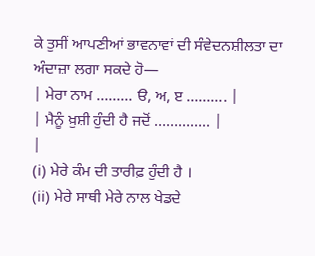ਕੇ ਤੁਸੀਂ ਆਪਣੀਆਂ ਭਾਵਨਾਵਾਂ ਦੀ ਸੰਵੇਦਨਸ਼ੀਲਤਾ ਦਾ ਅੰਦਾਜ਼ਾ ਲਗਾ ਸਕਦੇ ਹੋ—
| ਮੇਰਾ ਨਾਮ ……… ੳ, ਅ, ੲ ………. |
| ਮੈਨੂੰ ਖ਼ੁਸ਼ੀ ਹੁੰਦੀ ਹੈ ਜਦੋਂ ………….. |
|
(i) ਮੇਰੇ ਕੰਮ ਦੀ ਤਾਰੀਫ਼ ਹੁੰਦੀ ਹੈ ।
(ii) ਮੇਰੇ ਸਾਥੀ ਮੇਰੇ ਨਾਲ ਖੇਡਦੇ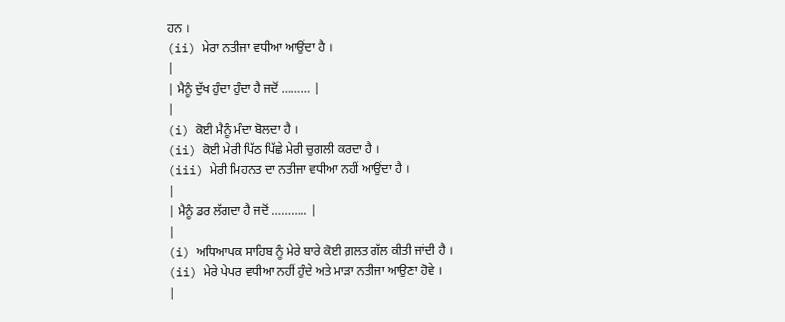ਹਨ ।
(ii) ਮੇਰਾ ਨਤੀਜਾ ਵਧੀਆ ਆਉਂਦਾ ਹੈ ।
|
| ਮੈਨੂੰ ਦੁੱਖ ਹੁੰਦਾ ਹੁੰਦਾ ਹੈ ਜਦੋਂ ……… |
|
(i) ਕੋਈ ਮੈਨੂੰ ਮੰਦਾ ਬੋਲਦਾ ਹੈ ।
(ii) ਕੋਈ ਮੇਰੀ ਪਿੱਠ ਪਿੱਛੇ ਮੇਰੀ ਚੁਗਲੀ ਕਰਦਾ ਹੈ ।
(iii) ਮੇਰੀ ਮਿਹਨਤ ਦਾ ਨਤੀਜਾ ਵਧੀਆ ਨਹੀਂ ਆਉਂਦਾ ਹੈ ।
|
| ਮੈਨੂੰ ਡਰ ਲੱਗਦਾ ਹੈ ਜਦੋਂ ……….. |
|
(i) ਅਧਿਆਪਕ ਸਾਹਿਬ ਨੂੰ ਮੇਰੇ ਬਾਰੇ ਕੋਈ ਗ਼ਲਤ ਗੱਲ ਕੀਤੀ ਜਾਂਦੀ ਹੈ ।
(ii) ਮੇਰੇ ਪੇਪਰ ਵਧੀਆ ਨਹੀਂ ਹੁੰਦੇ ਅਤੇ ਮਾੜਾ ਨਤੀਜਾ ਆਉਣਾ ਹੋਵੇ ।
|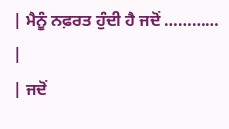| ਮੈਨੂੰ ਨਫ਼ਰਤ ਹੁੰਦੀ ਹੈ ਜਦੋਂ ………… |
| ਜਦੋਂ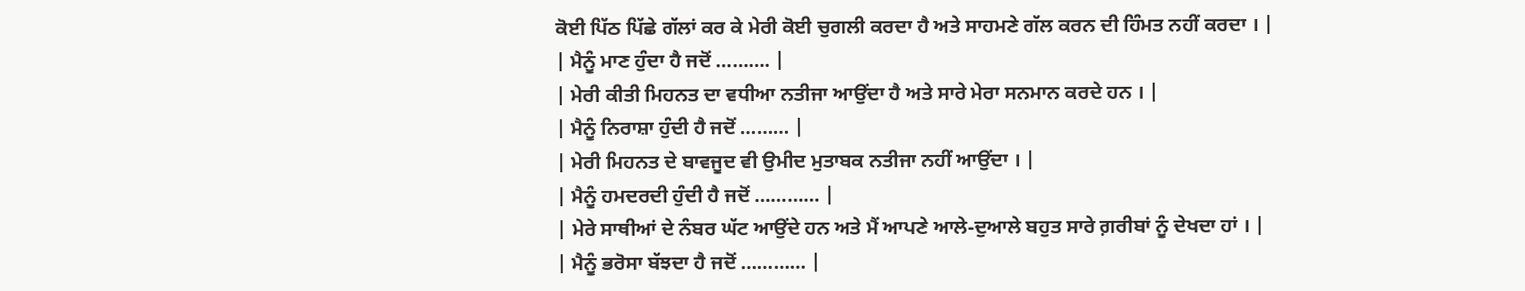ਕੋਈ ਪਿੱਠ ਪਿੱਛੇ ਗੱਲਾਂ ਕਰ ਕੇ ਮੇਰੀ ਕੋਈ ਚੁਗਲੀ ਕਰਦਾ ਹੈ ਅਤੇ ਸਾਹਮਣੇ ਗੱਲ ਕਰਨ ਦੀ ਹਿੰਮਤ ਨਹੀਂ ਕਰਦਾ । |
| ਮੈਨੂੰ ਮਾਣ ਹੁੰਦਾ ਹੈ ਜਦੋਂ ………. |
| ਮੇਰੀ ਕੀਤੀ ਮਿਹਨਤ ਦਾ ਵਧੀਆ ਨਤੀਜਾ ਆਉਂਦਾ ਹੈ ਅਤੇ ਸਾਰੇ ਮੇਰਾ ਸਨਮਾਨ ਕਰਦੇ ਹਨ । |
| ਮੈਨੂੰ ਨਿਰਾਸ਼ਾ ਹੁੰਦੀ ਹੈ ਜਦੋਂ ……… |
| ਮੇਰੀ ਮਿਹਨਤ ਦੇ ਬਾਵਜੂਦ ਵੀ ਉਮੀਦ ਮੁਤਾਬਕ ਨਤੀਜਾ ਨਹੀਂ ਆਉਂਦਾ । |
| ਮੈਨੂੰ ਹਮਦਰਦੀ ਹੁੰਦੀ ਹੈ ਜਦੋਂ ………… |
| ਮੇਰੇ ਸਾਥੀਆਂ ਦੇ ਨੰਬਰ ਘੱਟ ਆਉਂਦੇ ਹਨ ਅਤੇ ਮੈਂ ਆਪਣੇ ਆਲੇ-ਦੁਆਲੇ ਬਹੁਤ ਸਾਰੇ ਗ਼ਰੀਬਾਂ ਨੂੰ ਦੇਖਦਾ ਹਾਂ । |
| ਮੈਨੂੰ ਭਰੋਸਾ ਬੱਝਦਾ ਹੈ ਜਦੋਂ ………… |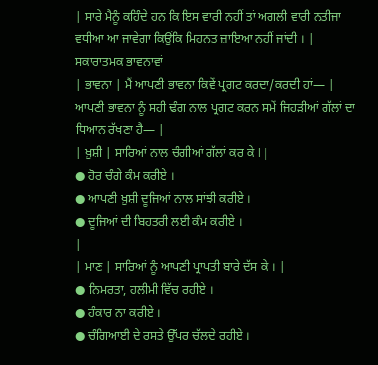| ਸਾਰੇ ਮੈਨੂੰ ਕਹਿੰਦੇ ਹਨ ਕਿ ਇਸ ਵਾਰੀ ਨਹੀਂ ਤਾਂ ਅਗਲੀ ਵਾਰੀ ਨਤੀਜਾ ਵਧੀਆ ਆ ਜਾਵੇਗਾ ਕਿਉਂਕਿ ਮਿਹਨਤ ਜ਼ਾਇਆ ਨਹੀਂ ਜਾਂਦੀ । |
ਸਕਾਰਾਤਮਕ ਭਾਵਨਾਵਾਂ
| ਭਾਵਨਾ | ਮੈਂ ਆਪਣੀ ਭਾਵਨਾ ਕਿਵੇਂ ਪ੍ਰਗਟ ਕਰਦਾ/ਕਰਦੀ ਹਾਂ— | ਆਪਣੀ ਭਾਵਨਾ ਨੂੰ ਸਹੀ ਢੰਗ ਨਾਲ ਪ੍ਰਗਟ ਕਰਨ ਸਮੇਂ ਜਿਹੜੀਆਂ ਗੱਲਾਂ ਦਾ ਧਿਆਨ ਰੱਖਣਾ ਹੈ— |
| ਖ਼ੁਸ਼ੀ | ਸਾਰਿਆਂ ਨਾਲ ਚੰਗੀਆਂ ਗੱਲਾਂ ਕਰ ਕੇ l |
● ਹੋਰ ਚੰਗੇ ਕੰਮ ਕਰੀਏ ।
● ਆਪਣੀ ਖ਼ੁਸ਼ੀ ਦੂਜਿਆਂ ਨਾਲ ਸਾਂਝੀ ਕਰੀਏ ।
● ਦੂਜਿਆਂ ਦੀ ਬਿਹਤਰੀ ਲਈ ਕੰਮ ਕਰੀਏ ।
|
| ਮਾਣ | ਸਾਰਿਆਂ ਨੂੰ ਆਪਣੀ ਪ੍ਰਾਪਤੀ ਬਾਰੇ ਦੱਸ ਕੇ । |
● ਨਿਮਰਤਾ, ਹਲੀਮੀ ਵਿੱਚ ਰਹੀਏ ।
● ਹੰਕਾਰ ਨਾ ਕਰੀਏ ।
● ਚੰਗਿਆਈ ਦੇ ਰਸਤੇ ਉੱਪਰ ਚੱਲਦੇ ਰਹੀਏ ।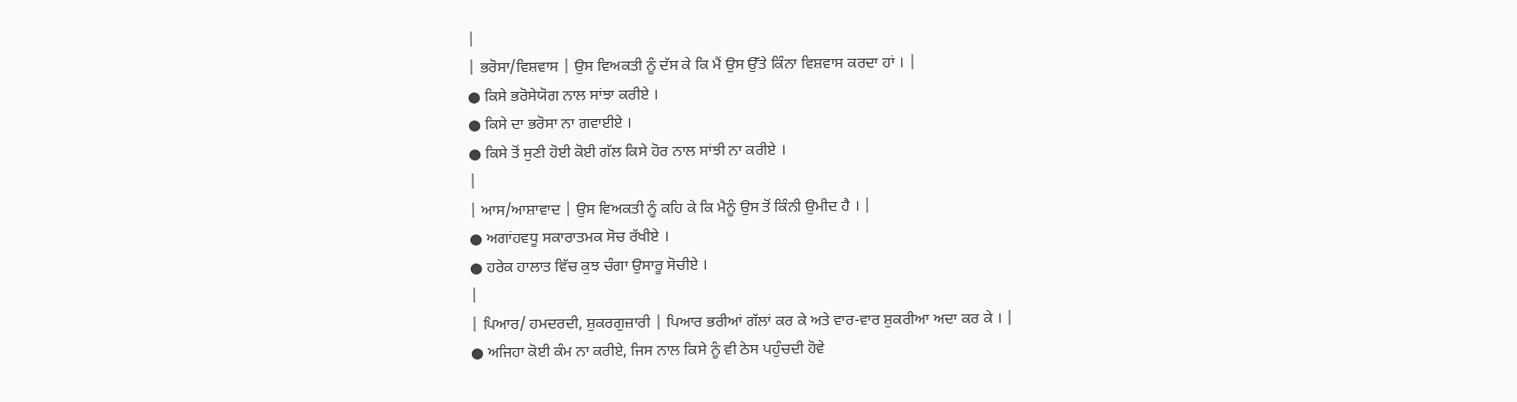|
| ਭਰੋਸਾ/ਵਿਸ਼ਵਾਸ | ਉਸ ਵਿਅਕਤੀ ਨੂੰ ਦੱਸ ਕੇ ਕਿ ਮੈਂ ਉਸ ਉੱਤੇ ਕਿੰਨਾ ਵਿਸ਼ਵਾਸ ਕਰਦਾ ਹਾਂ । |
● ਕਿਸੇ ਭਰੋਸੇਯੋਗ ਨਾਲ ਸਾਂਝਾ ਕਰੀਏ ।
● ਕਿਸੇ ਦਾ ਭਰੋਸਾ ਨਾ ਗਵਾਈਏ ।
● ਕਿਸੇ ਤੋਂ ਸੁਣੀ ਹੋਈ ਕੋਈ ਗੱਲ ਕਿਸੇ ਹੋਰ ਨਾਲ ਸਾਂਝੀ ਨਾ ਕਰੀਏ ।
|
| ਆਸ/ਆਸ਼ਾਵਾਦ | ਉਸ ਵਿਅਕਤੀ ਨੂੰ ਕਹਿ ਕੇ ਕਿ ਮੈਨੂੰ ਉਸ ਤੋਂ ਕਿੰਨੀ ਉਮੀਦ ਹੈ । |
● ਅਗਾਂਹਵਧੂ ਸਕਾਰਾਤਮਕ ਸੋਚ ਰੱਖੀਏ ।
● ਹਰੇਕ ਹਾਲਾਤ ਵਿੱਚ ਕੁਝ ਚੰਗਾ ਉਸਾਰੂ ਸੋਚੀਏ ।
|
| ਪਿਆਰ/ ਹਮਦਰਦੀ, ਸ਼ੁਕਰਗੁਜ਼ਾਰੀ | ਪਿਆਰ ਭਰੀਆਂ ਗੱਲਾਂ ਕਰ ਕੇ ਅਤੇ ਵਾਰ-ਵਾਰ ਸ਼ੁਕਰੀਆ ਅਦਾ ਕਰ ਕੇ । |
● ਅਜਿਹਾ ਕੋਈ ਕੰਮ ਨਾ ਕਰੀਏ, ਜਿਸ ਨਾਲ ਕਿਸੇ ਨੂੰ ਵੀ ਠੇਸ ਪਹੁੰਚਦੀ ਹੋਵੇ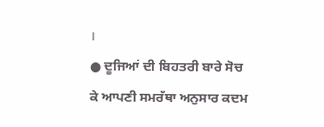।
● ਦੂਜਿਆਂ ਦੀ ਬਿਹਤਰੀ ਬਾਰੇ ਸੋਚ ਕੇ ਆਪਣੀ ਸਮਰੱਥਾ ਅਨੁਸਾਰ ਕਦਮ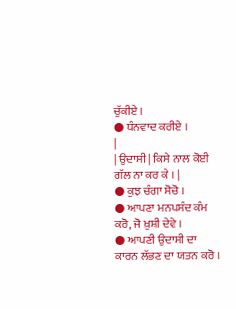ਚੁੱਕੀਏ ।
● ਧੰਨਵਾਦ ਕਰੀਏ ।
|
| ਉਦਾਸੀ | ਕਿਸੇ ਨਾਲ ਕੋਈ ਗੱਲ ਨਾ ਕਰ ਕੇ । |
● ਕੁਝ ਚੰਗਾ ਸੋਚੋ ।
● ਆਪਣਾ ਮਨਪਸੰਦ ਕੰਮ ਕਰੋ, ਜੋ ਖ਼ੁਸ਼ੀ ਦੇਵੇ ।
● ਆਪਣੀ ਉਦਾਸੀ ਦਾ ਕਾਰਨ ਲੱਭਣ ਦਾ ਯਤਨ ਕਰੋ ।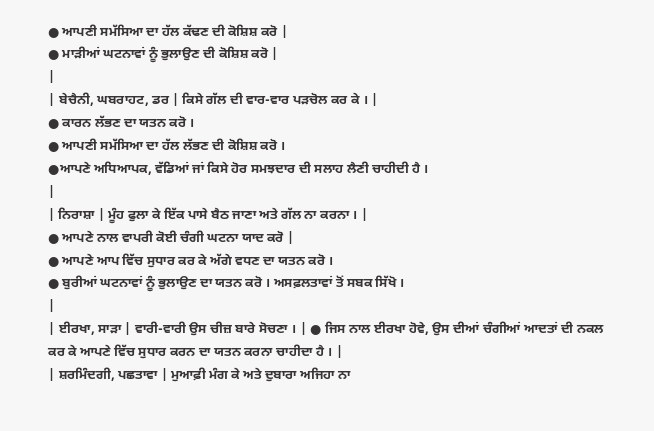● ਆਪਣੀ ਸਮੱਸਿਆ ਦਾ ਹੱਲ ਕੱਢਣ ਦੀ ਕੋਸ਼ਿਸ਼ ਕਰੋ |
● ਮਾੜੀਆਂ ਘਟਨਾਵਾਂ ਨੂੰ ਭੁਲਾਉਣ ਦੀ ਕੋਸ਼ਿਸ਼ ਕਰੋ |
|
| ਬੇਚੈਨੀ, ਘਬਰਾਹਟ, ਡਰ | ਕਿਸੇ ਗੱਲ ਦੀ ਵਾਰ-ਵਾਰ ਪੜਚੋਲ ਕਰ ਕੇ । |
● ਕਾਰਨ ਲੱਭਣ ਦਾ ਯਤਨ ਕਰੋ ।
● ਆਪਣੀ ਸਮੱਸਿਆ ਦਾ ਹੱਲ ਲੱਭਣ ਦੀ ਕੋਸ਼ਿਸ਼ ਕਰੋ ।
●ਆਪਣੇ ਅਧਿਆਪਕ, ਵੱਡਿਆਂ ਜਾਂ ਕਿਸੇ ਹੋਰ ਸਮਝਦਾਰ ਦੀ ਸਲਾਹ ਲੈਣੀ ਚਾਹੀਦੀ ਹੈ ।
|
| ਨਿਰਾਸ਼ਾ | ਮੂੰਹ ਫੁਲਾ ਕੇ ਇੱਕ ਪਾਸੇ ਬੈਠ ਜਾਣਾ ਅਤੇ ਗੱਲ ਨਾ ਕਰਨਾ । |
● ਆਪਣੇ ਨਾਲ ਵਾਪਰੀ ਕੋਈ ਚੰਗੀ ਘਟਨਾ ਯਾਦ ਕਰੋ |
● ਆਪਣੇ ਆਪ ਵਿੱਚ ਸੁਧਾਰ ਕਰ ਕੇ ਅੱਗੇ ਵਧਣ ਦਾ ਯਤਨ ਕਰੋ ।
● ਬੁਰੀਆਂ ਘਟਨਾਵਾਂ ਨੂੰ ਭੁਲਾਉਣ ਦਾ ਯਤਨ ਕਰੋ । ਅਸਫ਼ਲਤਾਵਾਂ ਤੋਂ ਸਬਕ ਸਿੱਖੋ ।
|
| ਈਰਖਾ, ਸਾੜਾ | ਵਾਰੀ-ਵਾਰੀ ਉਸ ਚੀਜ਼ ਬਾਰੇ ਸੋਚਣਾ । | ● ਜਿਸ ਨਾਲ ਈਰਖਾ ਹੋਵੇ, ਉਸ ਦੀਆਂ ਚੰਗੀਆਂ ਆਦਤਾਂ ਦੀ ਨਕਲ ਕਰ ਕੇ ਆਪਣੇ ਵਿੱਚ ਸੁਧਾਰ ਕਰਨ ਦਾ ਯਤਨ ਕਰਨਾ ਚਾਹੀਦਾ ਹੈ । |
| ਸ਼ਰਮਿੰਦਗੀ, ਪਛਤਾਵਾ | ਮੁਆਫ਼ੀ ਮੰਗ ਕੇ ਅਤੇ ਦੁਬਾਰਾ ਅਜਿਹਾ ਨਾ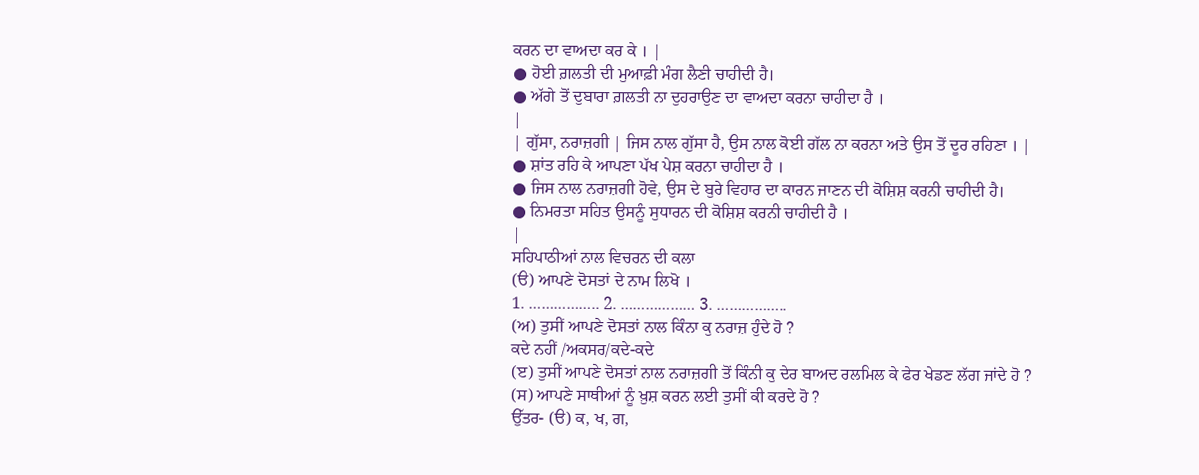ਕਰਨ ਦਾ ਵਾਅਦਾ ਕਰ ਕੇ । |
● ਹੋਈ ਗ਼ਲਤੀ ਦੀ ਮੁਆਫ਼ੀ ਮੰਗ ਲੈਣੀ ਚਾਹੀਦੀ ਹੈ।
● ਅੱਗੇ ਤੋਂ ਦੁਬਾਰਾ ਗ਼ਲਤੀ ਨਾ ਦੁਹਰਾਉਣ ਦਾ ਵਾਅਦਾ ਕਰਨਾ ਚਾਹੀਦਾ ਹੈ ।
|
| ਗੁੱਸਾ, ਨਰਾਜ਼ਗੀ | ਜਿਸ ਨਾਲ ਗੁੱਸਾ ਹੈ, ਉਸ ਨਾਲ ਕੋਈ ਗੱਲ ਨਾ ਕਰਨਾ ਅਤੇ ਉਸ ਤੋਂ ਦੂਰ ਰਹਿਣਾ । |
● ਸ਼ਾਂਤ ਰਹਿ ਕੇ ਆਪਣਾ ਪੱਖ ਪੇਸ਼ ਕਰਨਾ ਚਾਹੀਦਾ ਹੈ ।
● ਜਿਸ ਨਾਲ ਨਰਾਜ਼ਗੀ ਹੋਵੇ, ਉਸ ਦੇ ਬੁਰੇ ਵਿਹਾਰ ਦਾ ਕਾਰਨ ਜਾਣਨ ਦੀ ਕੋਸ਼ਿਸ਼ ਕਰਨੀ ਚਾਹੀਦੀ ਹੈ।
● ਨਿਮਰਤਾ ਸਹਿਤ ਉਸਨੂੰ ਸੁਧਾਰਨ ਦੀ ਕੋਸ਼ਿਸ਼ ਕਰਨੀ ਚਾਹੀਦੀ ਹੈ ।
|
ਸਹਿਪਾਠੀਆਂ ਨਾਲ ਵਿਚਰਨ ਦੀ ਕਲਾ
(ੳ) ਆਪਣੇ ਦੋਸਤਾਂ ਦੇ ਨਾਮ ਲਿਖੋ ।
1. …………….. 2. ……………… 3. ……………..
(ਅ) ਤੁਸੀਂ ਆਪਣੇ ਦੋਸਤਾਂ ਨਾਲ ਕਿੰਨਾ ਕੁ ਨਰਾਜ਼ ਹੁੰਦੇ ਹੋ ?
ਕਦੇ ਨਹੀਂ /ਅਕਸਰ/ਕਦੇ-ਕਦੇ
(ੲ) ਤੁਸੀਂ ਆਪਣੇ ਦੋਸਤਾਂ ਨਾਲ ਨਰਾਜ਼ਗੀ ਤੋਂ ਕਿੰਨੀ ਕੁ ਦੇਰ ਬਾਅਦ ਰਲਮਿਲ ਕੇ ਫੇਰ ਖੇਡਣ ਲੱਗ ਜਾਂਦੇ ਹੋ ?
(ਸ) ਆਪਣੇ ਸਾਥੀਆਂ ਨੂੰ ਖ਼ੁਸ਼ ਕਰਨ ਲਈ ਤੁਸੀਂ ਕੀ ਕਰਦੇ ਹੋ ?
ਉੱਤਰ- (ੳ) ਕ, ਖ, ਗ,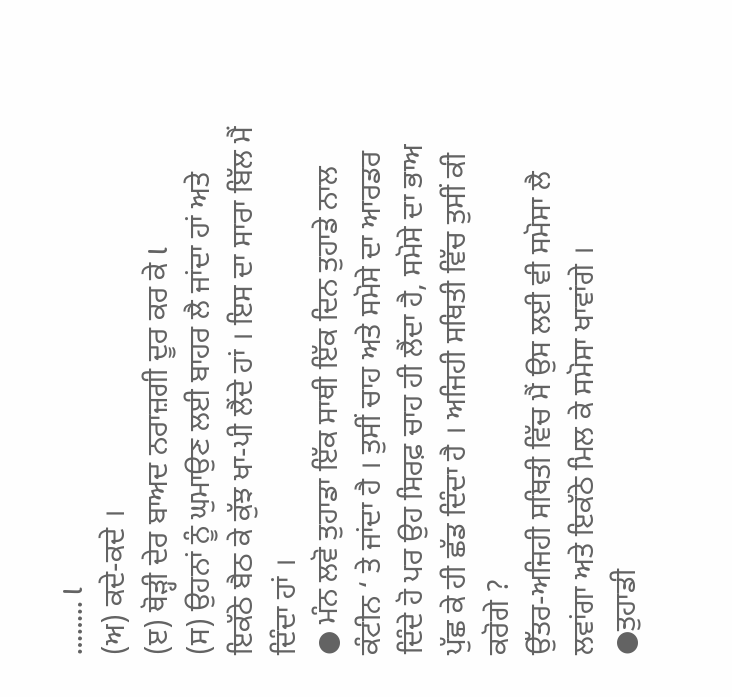…….. l
(ਅ) ਕਦੇ-ਕਦੇ ।
(ੲ) ਥੋੜ੍ਹੀ ਦੇਰ ਬਾਅਦ ਨਰਾਜ਼ਗੀ ਦੂਰ ਕਰ ਕੇ l
(ਸ) ਉਹਨਾਂ ਨੂੰ ਘੁਮਾਉਣ ਲਈ ਬਾਹਰ ਲੈ ਜਾਂਦਾ ਹਾਂ ਅਤੇ ਇਕੱਠੇ ਬੈਠ ਕੇ ਕੁੱਝ ਖਾ-ਪੀ ਲੈਂਦੇ ਹਾਂ । ਇਸ ਦਾ ਸਾਰਾ ਬਿੱਲ ਮੈਂ ਦਿੰਦਾ ਹਾਂ ।
● ਮੰਨ ਲਵੋ ਤੁਹਾਡਾ ਇੱਕ ਸਾਥੀ ਇੱਕ ਦਿਨ ਤੁਹਾਡੇ ਨਾਲ ਕੰਟੀਨ ‘ ਤੇ ਜਾਂਦਾ ਹੈ । ਤੁਸੀਂ ਚਾਹ ਅਤੇ ਸਮੋਸੇ ਦਾ ਆਰਡਰ ਦਿੰਦੇ ਹੋ ਪਰ ਉਹ ਸਿਰਫ਼ ਚਾਹ ਹੀ ਲੈਂਦਾ ਹੈ, ਸਮੋਸੇ ਦਾ ਭਾਅ ਪੁੱਛ ਕੇ ਹੀ ਛੱਡ ਦਿੰਦਾ ਹੈ । ਅਜਿਹੀ ਸਥਿਤੀ ਵਿੱਚ ਤੁਸੀਂ ਕੀ ਕਰੋਗੇ ?
ਉੱਤਰ-ਅਜਿਹੀ ਸਥਿਤੀ ਵਿੱਚ ਮੈਂ ਉਸ ਲਈ ਵੀ ਸਮੋਸਾ ਲੈ ਲਵਾਂਗਾ ਅਤੇ ਇਕੱਠੇ ਮਿਲ ਕੇ ਸਮੋਸਾ ਖਾਵਾਂਗੇ ।
●ਤੁਹਾਡੀ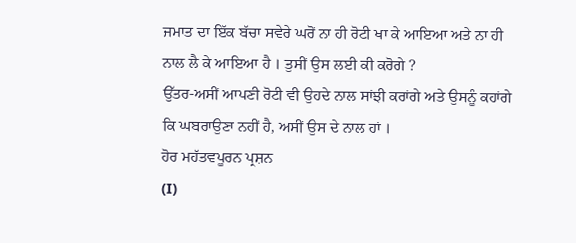ਜਮਾਤ ਦਾ ਇੱਕ ਬੱਚਾ ਸਵੇਰੇ ਘਰੋਂ ਨਾ ਹੀ ਰੋਟੀ ਖਾ ਕੇ ਆਇਆ ਅਤੇ ਨਾ ਹੀ ਨਾਲ ਲੈ ਕੇ ਆਇਆ ਹੈ । ਤੁਸੀਂ ਉਸ ਲਈ ਕੀ ਕਰੋਗੇ ?
ਉੱਤਰ-ਅਸੀਂ ਆਪਣੀ ਰੋਟੀ ਵੀ ਉਹਦੇ ਨਾਲ ਸਾਂਝੀ ਕਰਾਂਗੇ ਅਤੇ ਉਸਨੂੰ ਕਹਾਂਗੇ ਕਿ ਘਬਰਾਉਣਾ ਨਹੀਂ ਹੈ, ਅਸੀਂ ਉਸ ਦੇ ਨਾਲ ਹਾਂ ।
ਹੋਰ ਮਹੱਤਵਪੂਰਨ ਪ੍ਰਸ਼ਨ
(I)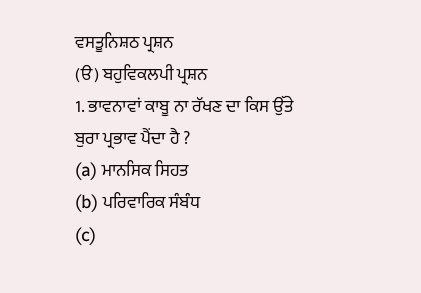ਵਸਤੂਨਿਸ਼ਠ ਪ੍ਰਸ਼ਨ
(ੳ) ਬਹੁਵਿਕਲਪੀ ਪ੍ਰਸ਼ਨ
1. ਭਾਵਨਾਵਾਂ ਕਾਬੂ ਨਾ ਰੱਖਣ ਦਾ ਕਿਸ ਉੱਤੇ ਬੁਰਾ ਪ੍ਰਭਾਵ ਪੈਂਦਾ ਹੈ ?
(a) ਮਾਨਸਿਕ ਸਿਹਤ
(b) ਪਰਿਵਾਰਿਕ ਸੰਬੰਧ
(c)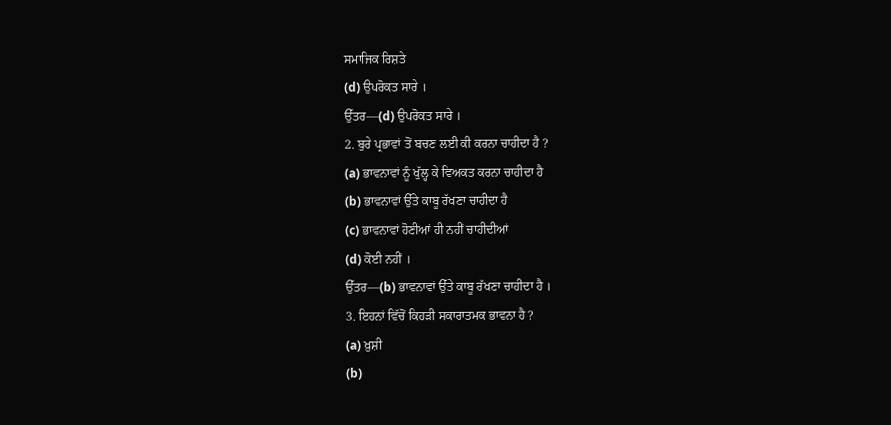ਸਮਾਜਿਕ ਰਿਸ਼ਤੇ
(d) ਉਪਰੋਕਤ ਸਾਰੇ ।
ਉੱਤਰ—(d) ਉਪਰੋਕਤ ਸਾਰੇ ।
2. ਬੁਰੇ ਪ੍ਰਭਾਵਾਂ ਤੋਂ ਬਚਣ ਲਈ ਕੀ ਕਰਨਾ ਚਾਹੀਦਾ ਹੈ ?
(a) ਭਾਵਨਾਵਾਂ ਨੂੰ ਖੁੱਲ੍ਹ ਕੇ ਵਿਅਕਤ ਕਰਨਾ ਚਾਹੀਦਾ ਹੈ
(b) ਭਾਵਨਾਵਾਂ ਉੱਤੇ ਕਾਬੂ ਰੱਖਣਾ ਚਾਹੀਦਾ ਹੈ
(c) ਭਾਵਨਾਵਾਂ ਹੋਣੀਆਂ ਹੀ ਨਹੀਂ ਚਾਹੀਦੀਆਂ
(d) ਕੋਈ ਨਹੀਂ ।
ਉੱਤਰ—(b) ਭਾਵਨਾਵਾਂ ਉੱਤੇ ਕਾਬੂ ਰੱਖਣਾ ਚਾਹੀਦਾ ਹੈ ।
3. ਇਹਨਾਂ ਵਿੱਚੋਂ ਕਿਹੜੀ ਸਕਾਰਾਤਮਕ ਭਾਵਨਾ ਹੈ ?
(a) ਖ਼ੁਸ਼ੀ
(b)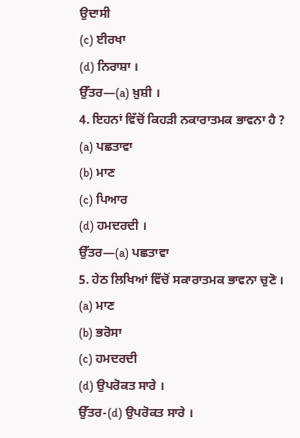ਉਦਾਸੀ
(c) ਈਰਖਾ
(d) ਨਿਰਾਸ਼ਾ ।
ਉੱਤਰ—(a) ਖ਼ੁਸ਼ੀ ।
4. ਇਹਨਾਂ ਵਿੱਚੋਂ ਕਿਹੜੀ ਨਕਾਰਾਤਮਕ ਭਾਵਨਾ ਹੈ ?
(a) ਪਛਤਾਵਾ
(b) ਮਾਣ
(c) ਪਿਆਰ
(d) ਹਮਦਰਦੀ ।
ਉੱਤਰ—(a) ਪਛਤਾਵਾ
5. ਹੇਠ ਲਿਖਿਆਂ ਵਿੱਚੋਂ ਸਕਾਰਾਤਮਕ ਭਾਵਨਾ ਚੁਣੋ ।
(a) ਮਾਣ
(b) ਭਰੋਸਾ
(c) ਹਮਦਰਦੀ
(d) ਉਪਰੋਕਤ ਸਾਰੇ ।
ਉੱਤਰ-(d) ਉਪਰੋਕਤ ਸਾਰੇ ।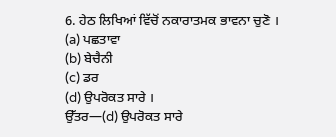6. ਹੇਠ ਲਿਖਿਆਂ ਵਿੱਚੋਂ ਨਕਾਰਾਤਮਕ ਭਾਵਨਾ ਚੁਣੋ ।
(a) ਪਛਤਾਵਾ
(b) ਬੇਚੈਨੀ
(c) ਡਰ
(d) ਉਪਰੋਕਤ ਸਾਰੇ ।
ਉੱਤਰ—(d) ਉਪਰੋਕਤ ਸਾਰੇ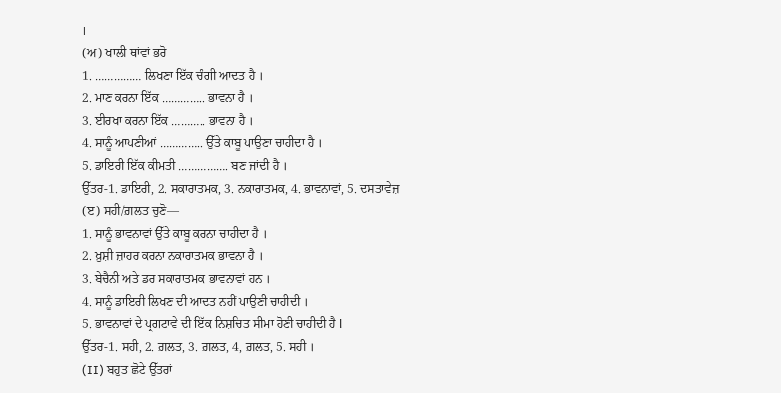।
(ਅ) ਖਾਲੀ ਥਾਂਵਾਂ ਭਰੋ
1. …………… ਲਿਖਣਾ ਇੱਕ ਚੰਗੀ ਆਦਤ ਹੈ ।
2. ਮਾਣ ਕਰਨਾ ਇੱਕ ………….. ਭਾਵਨਾ ਹੈ ।
3. ਈਰਖਾ ਕਰਨਾ ਇੱਕ ……….. ਭਾਵਨਾ ਹੈ ।
4. ਸਾਨੂੰ ਆਪਣੀਆਂ ………….. ਉੱਤੇ ਕਾਬੂ ਪਾਉਣਾ ਚਾਹੀਦਾ ਹੈ ।
5. ਡਾਇਰੀ ਇੱਕ ਕੀਮਤੀ ……………. ਬਣ ਜਾਂਦੀ ਹੈ ।
ਉੱਤਰ-1. ਡਾਇਰੀ, 2. ਸਕਾਰਾਤਮਕ, 3. ਨਕਾਰਾਤਮਕ, 4. ਭਾਵਨਾਵਾਂ, 5. ਦਸਤਾਵੇਜ਼
(ੲ) ਸਹੀ/ਗ਼ਲਤ ਚੁਣੋ—
1. ਸਾਨੂੰ ਭਾਵਨਾਵਾਂ ਉੱਤੇ ਕਾਬੂ ਕਰਨਾ ਚਾਹੀਦਾ ਹੈ ।
2. ਖ਼ੁਸ਼ੀ ਜ਼ਾਹਰ ਕਰਨਾ ਨਕਾਰਾਤਮਕ ਭਾਵਨਾ ਹੈ ।
3. ਬੇਚੈਨੀ ਅਤੇ ਡਰ ਸਕਾਰਾਤਮਕ ਭਾਵਨਾਵਾਂ ਹਨ ।
4. ਸਾਨੂੰ ਡਾਇਰੀ ਲਿਖਣ ਦੀ ਆਦਤ ਨਹੀਂ ਪਾਉਣੀ ਚਾਹੀਦੀ ।
5. ਭਾਵਨਾਵਾਂ ਦੇ ਪ੍ਰਗਟਾਵੇ ਦੀ ਇੱਕ ਨਿਸ਼ਚਿਤ ਸੀਮਾ ਹੋਣੀ ਚਾਹੀਦੀ ਹੈ l
ਉੱਤਰ-1. ਸਹੀ, 2. ਗ਼ਲਤ, 3. ਗ਼ਲਤ, 4, ਗ਼ਲਤ, 5. ਸਹੀ ।
(II) ਬਹੁਤ ਛੋਟੇ ਉੱਤਰਾਂ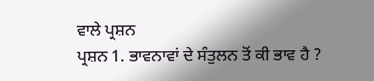ਵਾਲੇ ਪ੍ਰਸ਼ਨ
ਪ੍ਰਸ਼ਨ 1. ਭਾਵਨਾਵਾਂ ਦੇ ਸੰਤੁਲਨ ਤੋਂ ਕੀ ਭਾਵ ਹੈ ?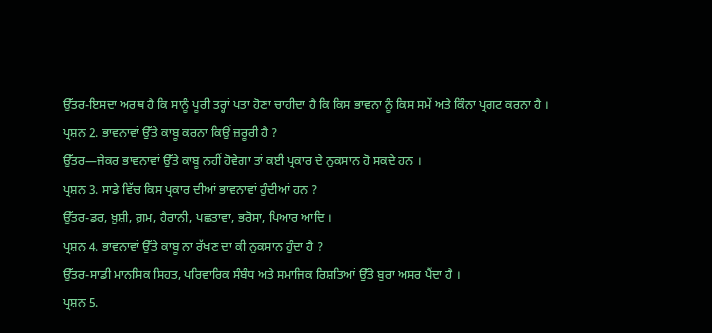ਉੱਤਰ-ਇਸਦਾ ਅਰਥ ਹੈ ਕਿ ਸਾਨੂੰ ਪੂਰੀ ਤਰ੍ਹਾਂ ਪਤਾ ਹੋਣਾ ਚਾਹੀਦਾ ਹੈ ਕਿ ਕਿਸ ਭਾਵਨਾ ਨੂੰ ਕਿਸ ਸਮੇਂ ਅਤੇ ਕਿੰਨਾ ਪ੍ਰਗਟ ਕਰਨਾ ਹੈ ।
ਪ੍ਰਸ਼ਨ 2. ਭਾਵਨਾਵਾਂ ਉੱਤੇ ਕਾਬੂ ਕਰਨਾ ਕਿਉਂ ਜ਼ਰੂਰੀ ਹੈ ?
ਉੱਤਰ—ਜੇਕਰ ਭਾਵਨਾਵਾਂ ਉੱਤੇ ਕਾਬੂ ਨਹੀਂ ਹੋਵੇਗਾ ਤਾਂ ਕਈ ਪ੍ਰਕਾਰ ਦੇ ਨੁਕਸਾਨ ਹੋ ਸਕਦੇ ਹਨ ।
ਪ੍ਰਸ਼ਨ 3. ਸਾਡੇ ਵਿੱਚ ਕਿਸ ਪ੍ਰਕਾਰ ਦੀਆਂ ਭਾਵਨਾਵਾਂ ਹੁੰਦੀਆਂ ਹਨ ?
ਉੱਤਰ-ਡਰ, ਖ਼ੁਸ਼ੀ, ਗ਼ਮ, ਹੈਰਾਨੀ, ਪਛਤਾਵਾ, ਭਰੋਸਾ, ਪਿਆਰ ਆਦਿ ।
ਪ੍ਰਸ਼ਨ 4. ਭਾਵਨਾਵਾਂ ਉੱਤੇ ਕਾਬੂ ਨਾ ਰੱਖਣ ਦਾ ਕੀ ਨੁਕਸਾਨ ਹੁੰਦਾ ਹੈ ?
ਉੱਤਰ-ਸਾਡੀ ਮਾਨਸਿਕ ਸਿਹਤ, ਪਰਿਵਾਰਿਕ ਸੰਬੰਧ ਅਤੇ ਸਮਾਜਿਕ ਰਿਸ਼ਤਿਆਂ ਉੱਤੇ ਬੁਰਾ ਅਸਰ ਪੈਂਦਾ ਹੈ ।
ਪ੍ਰਸ਼ਨ 5.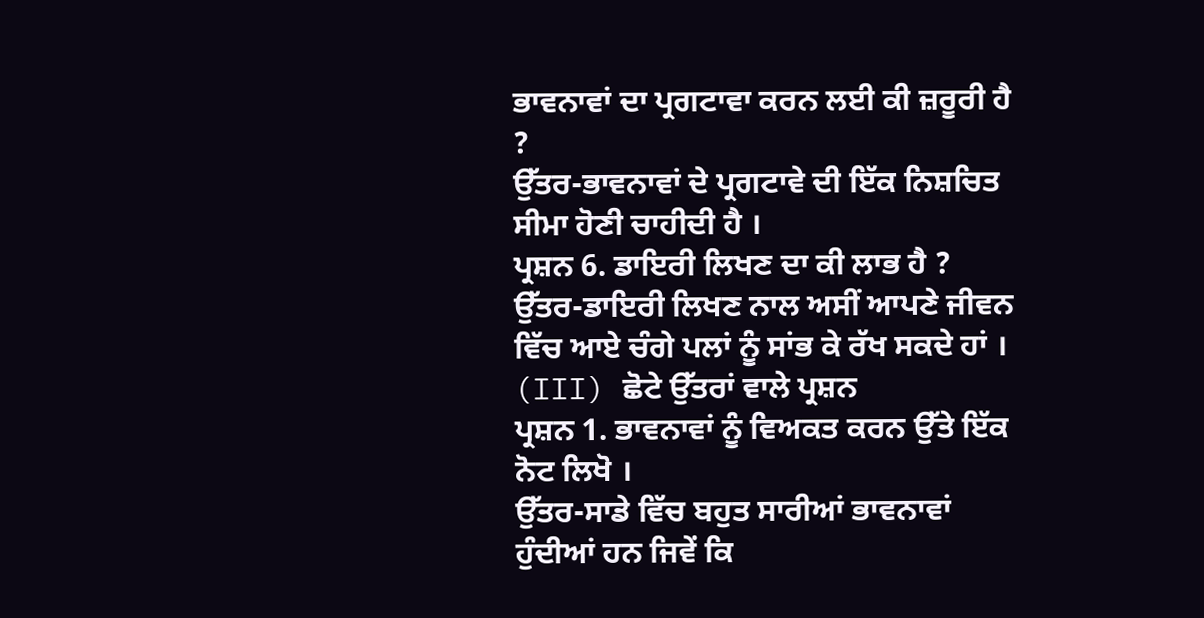ਭਾਵਨਾਵਾਂ ਦਾ ਪ੍ਰਗਟਾਵਾ ਕਰਨ ਲਈ ਕੀ ਜ਼ਰੂਰੀ ਹੈ ?
ਉੱਤਰ-ਭਾਵਨਾਵਾਂ ਦੇ ਪ੍ਰਗਟਾਵੇ ਦੀ ਇੱਕ ਨਿਸ਼ਚਿਤ ਸੀਮਾ ਹੋਣੀ ਚਾਹੀਦੀ ਹੈ ।
ਪ੍ਰਸ਼ਨ 6. ਡਾਇਰੀ ਲਿਖਣ ਦਾ ਕੀ ਲਾਭ ਹੈ ?
ਉੱਤਰ-ਡਾਇਰੀ ਲਿਖਣ ਨਾਲ ਅਸੀਂ ਆਪਣੇ ਜੀਵਨ ਵਿੱਚ ਆਏ ਚੰਗੇ ਪਲਾਂ ਨੂੰ ਸਾਂਭ ਕੇ ਰੱਖ ਸਕਦੇ ਹਾਂ ।
(III) ਛੋਟੇ ਉੱਤਰਾਂ ਵਾਲੇ ਪ੍ਰਸ਼ਨ
ਪ੍ਰਸ਼ਨ 1. ਭਾਵਨਾਵਾਂ ਨੂੰ ਵਿਅਕਤ ਕਰਨ ਉੱਤੇ ਇੱਕ ਨੋਟ ਲਿਖੋ ।
ਉੱਤਰ-ਸਾਡੇ ਵਿੱਚ ਬਹੁਤ ਸਾਰੀਆਂ ਭਾਵਨਾਵਾਂ ਹੁੰਦੀਆਂ ਹਨ ਜਿਵੇਂ ਕਿ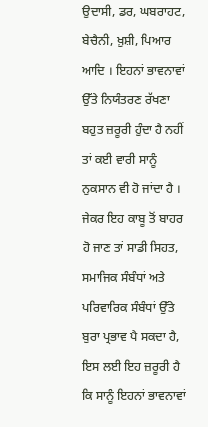ਉਦਾਸੀ, ਡਰ, ਘਬਰਾਹਟ, ਬੇਚੈਨੀ, ਖ਼ੁਸ਼ੀ, ਪਿਆਰ ਆਦਿ । ਇਹਨਾਂ ਭਾਵਨਾਵਾਂ ਉੱਤੇ ਨਿਯੰਤਰਣ ਰੱਖਣਾ ਬਹੁਤ ਜ਼ਰੂਰੀ ਹੁੰਦਾ ਹੈ ਨਹੀਂ ਤਾਂ ਕਈ ਵਾਰੀ ਸਾਨੂੰ ਨੁਕਸਾਨ ਵੀ ਹੋ ਜਾਂਦਾ ਹੈ । ਜੇਕਰ ਇਹ ਕਾਬੂ ਤੋਂ ਬਾਹਰ ਹੋ ਜਾਣ ਤਾਂ ਸਾਡੀ ਸਿਹਤ, ਸਮਾਜਿਕ ਸੰਬੰਧਾਂ ਅਤੇ ਪਰਿਵਾਰਿਕ ਸੰਬੰਧਾਂ ਉੱਤੇ ਬੁਰਾ ਪ੍ਰਭਾਵ ਪੈ ਸਕਦਾ ਹੈ, ਇਸ ਲਈ ਇਹ ਜ਼ਰੂਰੀ ਹੈ ਕਿ ਸਾਨੂੰ ਇਹਨਾਂ ਭਾਵਨਾਵਾਂ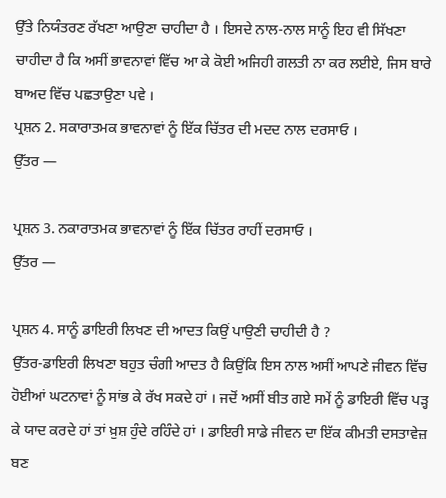ਉੱਤੇ ਨਿਯੰਤਰਣ ਰੱਖਣਾ ਆਉਣਾ ਚਾਹੀਦਾ ਹੈ । ਇਸਦੇ ਨਾਲ-ਨਾਲ ਸਾਨੂੰ ਇਹ ਵੀ ਸਿੱਖਣਾ ਚਾਹੀਦਾ ਹੈ ਕਿ ਅਸੀਂ ਭਾਵਨਾਵਾਂ ਵਿੱਚ ਆ ਕੇ ਕੋਈ ਅਜਿਹੀ ਗਲਤੀ ਨਾ ਕਰ ਲਈਏ, ਜਿਸ ਬਾਰੇ ਬਾਅਦ ਵਿੱਚ ਪਛਤਾਉਣਾ ਪਵੇ ।
ਪ੍ਰਸ਼ਨ 2. ਸਕਾਰਾਤਮਕ ਭਾਵਨਾਵਾਂ ਨੂੰ ਇੱਕ ਚਿੱਤਰ ਦੀ ਮਦਦ ਨਾਲ ਦਰਸਾਓ ।
ਉੱਤਰ —

ਪ੍ਰਸ਼ਨ 3. ਨਕਾਰਾਤਮਕ ਭਾਵਨਾਵਾਂ ਨੂੰ ਇੱਕ ਚਿੱਤਰ ਰਾਹੀਂ ਦਰਸਾਓ ।
ਉੱਤਰ —

ਪ੍ਰਸ਼ਨ 4. ਸਾਨੂੰ ਡਾਇਰੀ ਲਿਖਣ ਦੀ ਆਦਤ ਕਿਉਂ ਪਾਉਣੀ ਚਾਹੀਦੀ ਹੈ ?
ਉੱਤਰ-ਡਾਇਰੀ ਲਿਖਣਾ ਬਹੁਤ ਚੰਗੀ ਆਦਤ ਹੈ ਕਿਉਂਕਿ ਇਸ ਨਾਲ ਅਸੀਂ ਆਪਣੇ ਜੀਵਨ ਵਿੱਚ ਹੋਈਆਂ ਘਟਨਾਵਾਂ ਨੂੰ ਸਾਂਭ ਕੇ ਰੱਖ ਸਕਦੇ ਹਾਂ । ਜਦੋਂ ਅਸੀਂ ਬੀਤ ਗਏ ਸਮੇਂ ਨੂੰ ਡਾਇਰੀ ਵਿੱਚ ਪੜ੍ਹ ਕੇ ਯਾਦ ਕਰਦੇ ਹਾਂ ਤਾਂ ਖ਼ੁਸ਼ ਹੁੰਦੇ ਰਹਿੰਦੇ ਹਾਂ । ਡਾਇਰੀ ਸਾਡੇ ਜੀਵਨ ਦਾ ਇੱਕ ਕੀਮਤੀ ਦਸਤਾਵੇਜ਼ ਬਣ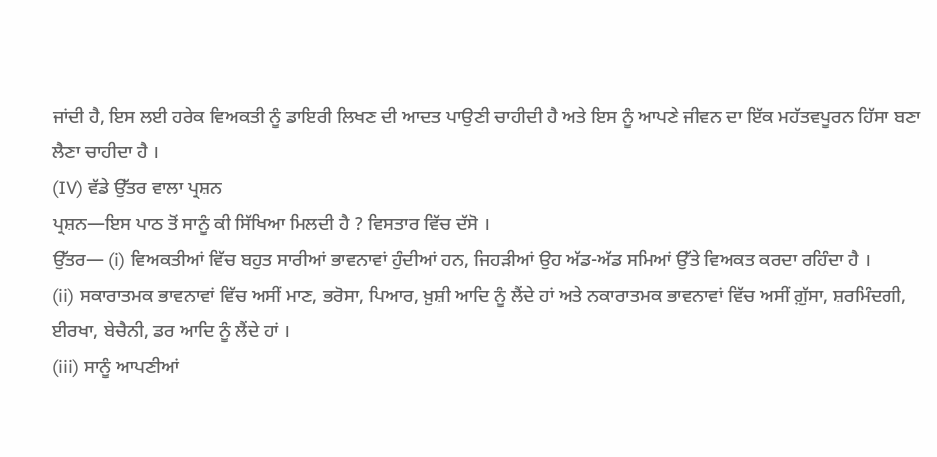ਜਾਂਦੀ ਹੈ, ਇਸ ਲਈ ਹਰੇਕ ਵਿਅਕਤੀ ਨੂੰ ਡਾਇਰੀ ਲਿਖਣ ਦੀ ਆਦਤ ਪਾਉਣੀ ਚਾਹੀਦੀ ਹੈ ਅਤੇ ਇਸ ਨੂੰ ਆਪਣੇ ਜੀਵਨ ਦਾ ਇੱਕ ਮਹੱਤਵਪੂਰਨ ਹਿੱਸਾ ਬਣਾ ਲੈਣਾ ਚਾਹੀਦਾ ਹੈ ।
(IV) ਵੱਡੇ ਉੱਤਰ ਵਾਲਾ ਪ੍ਰਸ਼ਨ
ਪ੍ਰਸ਼ਨ—ਇਸ ਪਾਠ ਤੋਂ ਸਾਨੂੰ ਕੀ ਸਿੱਖਿਆ ਮਿਲਦੀ ਹੈ ? ਵਿਸਤਾਰ ਵਿੱਚ ਦੱਸੋ ।
ਉੱਤਰ— (i) ਵਿਅਕਤੀਆਂ ਵਿੱਚ ਬਹੁਤ ਸਾਰੀਆਂ ਭਾਵਨਾਵਾਂ ਹੁੰਦੀਆਂ ਹਨ, ਜਿਹੜੀਆਂ ਉਹ ਅੱਡ-ਅੱਡ ਸਮਿਆਂ ਉੱਤੇ ਵਿਅਕਤ ਕਰਦਾ ਰਹਿੰਦਾ ਹੈ ।
(ii) ਸਕਾਰਾਤਮਕ ਭਾਵਨਾਵਾਂ ਵਿੱਚ ਅਸੀਂ ਮਾਣ, ਭਰੋਸਾ, ਪਿਆਰ, ਖ਼ੁਸ਼ੀ ਆਦਿ ਨੂੰ ਲੈਂਦੇ ਹਾਂ ਅਤੇ ਨਕਾਰਾਤਮਕ ਭਾਵਨਾਵਾਂ ਵਿੱਚ ਅਸੀਂ ਗ਼ੁੱਸਾ, ਸ਼ਰਮਿੰਦਗੀ, ਈਰਖਾ, ਬੇਚੈਨੀ, ਡਰ ਆਦਿ ਨੂੰ ਲੈਂਦੇ ਹਾਂ ।
(iii) ਸਾਨੂੰ ਆਪਣੀਆਂ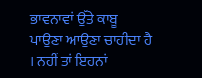ਭਾਵਨਾਵਾਂ ਉੱਤੇ ਕਾਬੂ ਪਾਉਣਾ ਆਉਣਾ ਚਾਹੀਦਾ ਹੈ । ਨਹੀਂ ਤਾਂ ਇਹਨਾਂ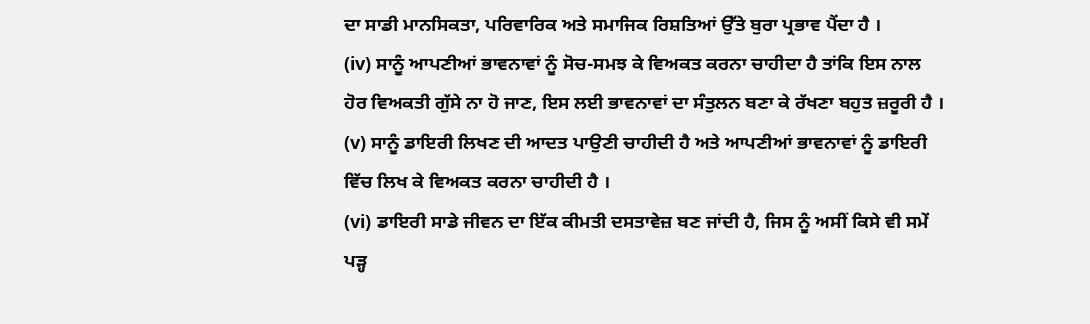ਦਾ ਸਾਡੀ ਮਾਨਸਿਕਤਾ, ਪਰਿਵਾਰਿਕ ਅਤੇ ਸਮਾਜਿਕ ਰਿਸ਼ਤਿਆਂ ਉੱਤੇ ਬੁਰਾ ਪ੍ਰਭਾਵ ਪੈਂਦਾ ਹੈ ।
(iv) ਸਾਨੂੰ ਆਪਣੀਆਂ ਭਾਵਨਾਵਾਂ ਨੂੰ ਸੋਚ-ਸਮਝ ਕੇ ਵਿਅਕਤ ਕਰਨਾ ਚਾਹੀਦਾ ਹੈ ਤਾਂਕਿ ਇਸ ਨਾਲ ਹੋਰ ਵਿਅਕਤੀ ਗੁੱਸੇ ਨਾ ਹੋ ਜਾਣ, ਇਸ ਲਈ ਭਾਵਨਾਵਾਂ ਦਾ ਸੰਤੁਲਨ ਬਣਾ ਕੇ ਰੱਖਣਾ ਬਹੁਤ ਜ਼ਰੂਰੀ ਹੈ ।
(v) ਸਾਨੂੰ ਡਾਇਰੀ ਲਿਖਣ ਦੀ ਆਦਤ ਪਾਉਣੀ ਚਾਹੀਦੀ ਹੈ ਅਤੇ ਆਪਣੀਆਂ ਭਾਵਨਾਵਾਂ ਨੂੰ ਡਾਇਰੀ ਵਿੱਚ ਲਿਖ ਕੇ ਵਿਅਕਤ ਕਰਨਾ ਚਾਹੀਦੀ ਹੈ ।
(vi) ਡਾਇਰੀ ਸਾਡੇ ਜੀਵਨ ਦਾ ਇੱਕ ਕੀਮਤੀ ਦਸਤਾਵੇਜ਼ ਬਣ ਜਾਂਦੀ ਹੈ, ਜਿਸ ਨੂੰ ਅਸੀਂ ਕਿਸੇ ਵੀ ਸਮੇਂ ਪੜ੍ਹ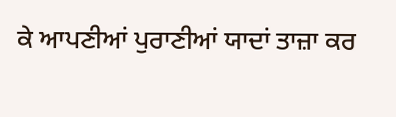ਕੇ ਆਪਣੀਆਂ ਪੁਰਾਣੀਆਂ ਯਾਦਾਂ ਤਾਜ਼ਾ ਕਰ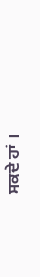ਸਕਦੇ ਹਾਂ ।